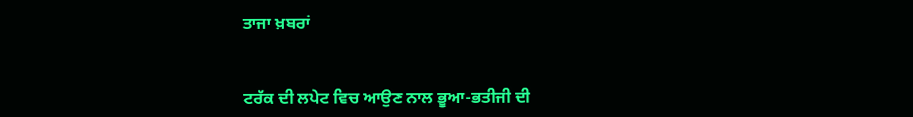ਤਾਜਾ ਖ਼ਬਰਾਂ


ਟਰੱਕ ਦੀ ਲਪੇਟ ਵਿਚ ਆਉਣ ਨਾਲ ਭੂਆ-ਭਤੀਜੀ ਦੀ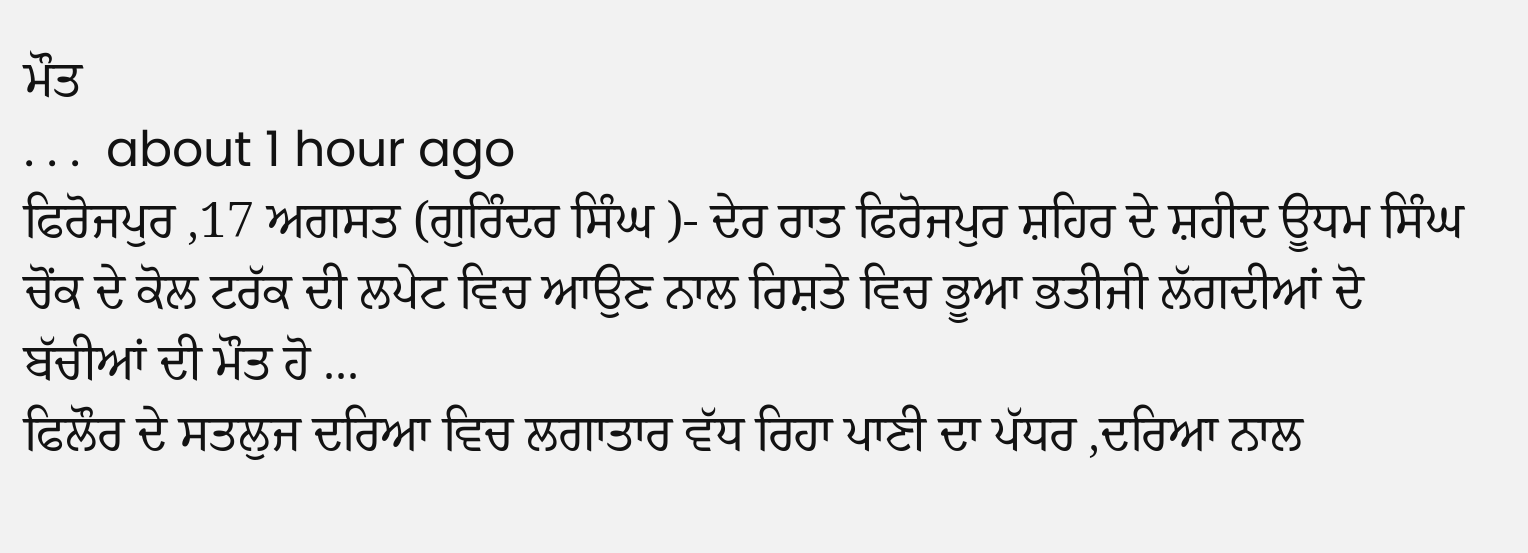ਮੌਤ
. . .  about 1 hour ago
ਫਿਰੋਜਪੁਰ ,17 ਅਗਸਤ (ਗੁਰਿੰਦਰ ਸਿੰਘ )- ਦੇਰ ਰਾਤ ਫਿਰੋਜਪੁਰ ਸ਼ਹਿਰ ਦੇ ਸ਼ਹੀਦ ਊਧਮ ਸਿੰਘ ਚੋਂਕ ਦੇ ਕੋਲ ਟਰੱਕ ਦੀ ਲਪੇਟ ਵਿਚ ਆਉਣ ਨਾਲ ਰਿਸ਼ਤੇ ਵਿਚ ਭੂਆ ਭਤੀਜੀ ਲੱਗਦੀਆਂ ਦੋ ਬੱਚੀਆਂ ਦੀ ਮੌਤ ਹੋ ...
ਫਿਲੌਰ ਦੇ ਸਤਲੁਜ ਦਰਿਆ ਵਿਚ ਲਗਾਤਾਰ ਵੱਧ ਰਿਹਾ ਪਾਣੀ ਦਾ ਪੱਧਰ ,ਦਰਿਆ ਨਾਲ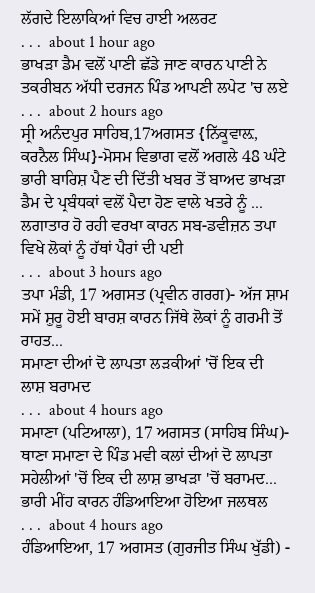ਲੱਗਦੇ ਇਲਾਕਿਆਂ ਵਿਚ ਹਾਈ ਅਲਰਟ
. . .  about 1 hour ago
ਭਾਖੜਾ ਡੈਮ ਵਲੋਂ ਪਾਣੀ ਛੱਡੇ ਜਾਣ ਕਾਰਨ ਪਾਣੀ ਨੇ ਤਕਰੀਬਨ ਅੱਧੀ ਦਰਜਨ ਪਿੰਡ ਆਪਣੀ ਲਪੇਟ 'ਚ ਲਏ
. . .  about 2 hours ago
ਸ੍ਰੀ ਅਨੰਦਪੁਰ ਸਾਹਿਬ,17ਅਗਸਤ {ਨਿੱਕੂਵਾਲ਼, ਕਰਨੈਲ ਸਿੰਘ}-ਮੋਸਮ ਵਿਭਾਗ ਵਲੋਂ ਅਗਲੇ 48 ਘੰਟੇ ਭਾਰੀ ਬਾਰਿਸ਼ ਪੈਣ ਦੀ ਦਿੱਤੀ ਖਬਰ ਤੋਂ ਬਾਅਦ ਭਾਖੜਾ ਡੈਮ ਦੇ ਪ੍ਰਬੰਧਕਾਂ ਵਲੋਂ ਪੈਦਾ ਹੋਣ ਵਾਲੇ ਖਤਰੇ ਨੂੰ ...
ਲਗਾਤਾਰ ਹੋ ਰਹੀ ਵਰਖਾ ਕਾਰਨ ਸਬ-ਡਵੀਜ਼ਨ ਤਪਾ ਵਿਖੇ ਲੋਕਾਂ ਨੂੰ ਹੱਥਾਂ ਪੈਰਾਂ ਦੀ ਪਈ
. . .  about 3 hours ago
ਤਪਾ ਮੰਡੀ, 17 ਅਗਸਤ (ਪ੍ਰਵੀਨ ਗਰਗ)- ਅੱਜ ਸ਼ਾਮ ਸਮੇਂ ਸ਼ੁਰੂ ਹੋਈ ਬਾਰਸ਼ ਕਾਰਨ ਜਿੱਥੇ ਲੋਕਾਂ ਨੂੰ ਗਰਮੀ ਤੋਂ ਰਾਹਤ...
ਸਮਾਣਾ ਦੀਆਂ ਦੋ ਲਾਪਤਾ ਲੜਕੀਆਂ 'ਚੋਂ ਇਕ ਦੀ ਲਾਸ਼ ਬਰਾਮਦ
. . .  about 4 hours ago
ਸਮਾਣਾ (ਪਟਿਆਲਾ), 17 ਅਗਸਤ (ਸਾਹਿਬ ਸਿੰਘ)- ਥਾਣਾ ਸਮਾਣਾ ਦੇ ਪਿੰਡ ਮਵੀ ਕਲਾਂ ਦੀਆਂ ਦੋ ਲਾਪਤਾ ਸਹੇਲੀਆਂ 'ਚੋਂ ਇਕ ਦੀ ਲਾਸ਼ ਭਾਖੜਾ 'ਚੋਂ ਬਰਾਮਦ...
ਭਾਰੀ ਮੀਂਹ ਕਾਰਨ ਹੰਡਿਆਇਆ ਹੋਇਆ ਜਲਥਲ
. . .  about 4 hours ago
ਹੰਡਿਆਇਆ, 17 ਅਗਸਤ (ਗੁਰਜੀਤ ਸਿੰਘ ਖੁੱਡੀ) -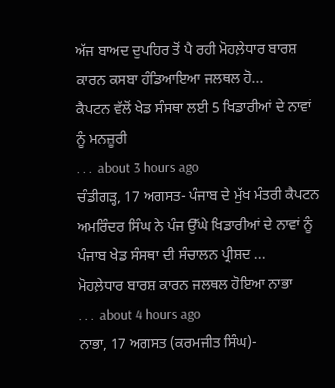ਅੱਜ ਬਾਅਦ ਦੁਪਹਿਰ ਤੋਂ ਪੈ ਰਹੀ ਮੋਹਲ਼ੇਧਾਰ ਬਾਰਸ਼ ਕਾਰਨ ਕਸਬਾ ਹੰਡਿਆਇਆ ਜਲਥਲ ਹੋ...
ਕੈਪਟਨ ਵੱਲੋਂ ਖੇਡ ਸੰਸਥਾ ਲਈ 5 ਖਿਡਾਰੀਆਂ ਦੇ ਨਾਵਾਂ ਨੂੰ ਮਨਜ਼ੂਰੀ
. . .  about 3 hours ago
ਚੰਡੀਗੜ੍ਹ, 17 ਅਗਸਤ- ਪੰਜਾਬ ਦੇ ਮੁੱਖ ਮੰਤਰੀ ਕੈਪਟਨ ਅਮਰਿੰਦਰ ਸਿੰਘ ਨੇ ਪੰਜ ਉੱਘੇ ਖਿਡਾਰੀਆਂ ਦੇ ਨਾਵਾਂ ਨੂੰ ਪੰਜਾਬ ਖੇਡ ਸੰਸਥਾ ਦੀ ਸੰਚਾਲਨ ਪ੍ਰੀਸ਼ਦ ...
ਮੋਹਲ਼ੇਧਾਰ ਬਾਰਸ਼ ਕਾਰਨ ਜਲਥਲ ਹੋਇਆ ਨਾਭਾ
. . .  about 4 hours ago
ਨਾਭਾ, 17 ਅਗਸਤ (ਕਰਮਜੀਤ ਸਿੰਘ)-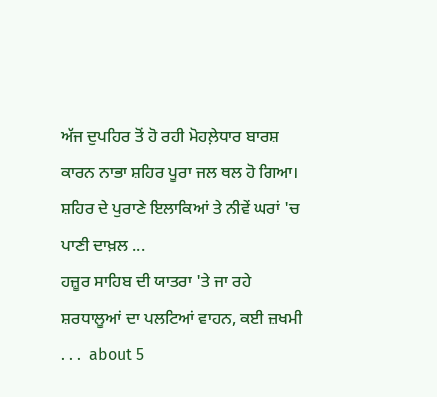ਅੱਜ ਦੁਪਹਿਰ ਤੋਂ ਹੋ ਰਹੀ ਮੋਹਲ਼ੇਧਾਰ ਬਾਰਸ਼ ਕਾਰਨ ਨਾਭਾ ਸ਼ਹਿਰ ਪੂਰਾ ਜਲ ਥਲ ਹੋ ਗਿਆ। ਸ਼ਹਿਰ ਦੇ ਪੁਰਾਣੇ ਇਲਾਕਿਆਂ ਤੇ ਨੀਵੇਂ ਘਰਾਂ 'ਚ ਪਾਣੀ ਦਾਖ਼ਲ ...
ਹਜ਼ੂਰ ਸਾਹਿਬ ਦੀ ਯਾਤਰਾ 'ਤੇ ਜਾ ਰਹੇ ਸ਼ਰਧਾਲੂਆਂ ਦਾ ਪਲਟਿਆਂ ਵਾਹਨ, ਕਈ ਜ਼ਖਮੀ
. . .  about 5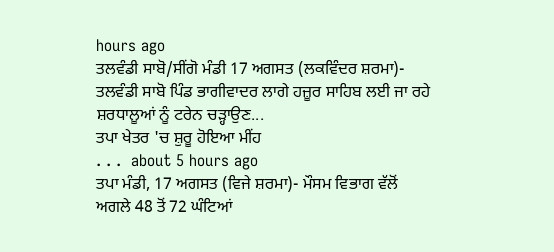hours ago
ਤਲਵੰਡੀ ਸਾਬੋ/ਸੀਂਗੋ ਮੰਡੀ 17 ਅਗਸਤ (ਲਕਵਿੰਦਰ ਸ਼ਰਮਾ)- ਤਲਵੰਡੀ ਸਾਬੋ ਪਿੰਡ ਭਾਗੀਵਾਦਰ ਲਾਗੇ ਹਜ਼ੂਰ ਸਾਹਿਬ ਲਈ ਜਾ ਰਹੇ ਸ਼ਰਧਾਲੂਆਂ ਨੂੰ ਟਰੇਨ ਚੜ੍ਹਾਉਣ...
ਤਪਾ ਖੇਤਰ 'ਚ ਸ਼ੁਰੂ ਹੋਇਆ ਮੀਂਹ
. . .  about 5 hours ago
ਤਪਾ ਮੰਡੀ, 17 ਅਗਸਤ (ਵਿਜੇ ਸ਼ਰਮਾ)- ਮੌਸਮ ਵਿਭਾਗ ਵੱਲੋਂ ਅਗਲੇ 48 ਤੋਂ 72 ਘੰਟਿਆਂ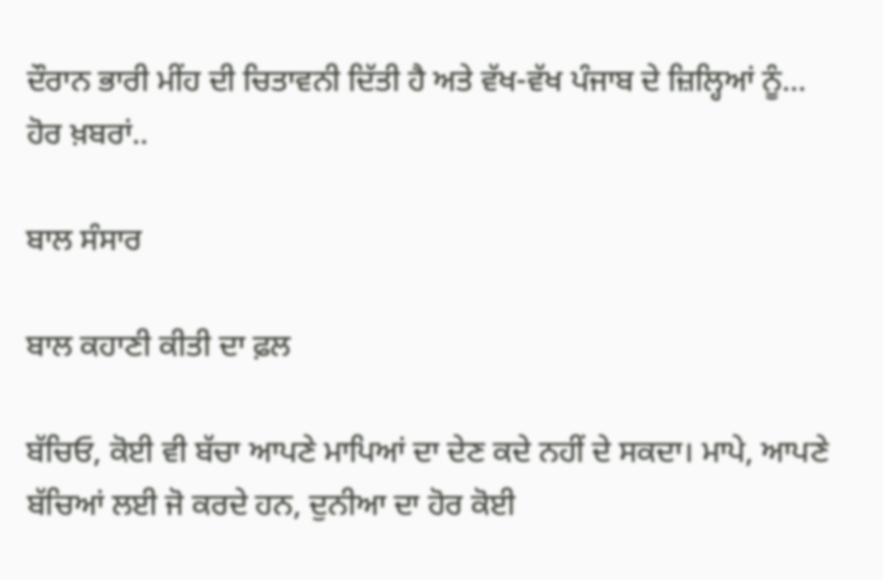ਦੌਰਾਨ ਭਾਰੀ ਮੀਂਹ ਦੀ ਚਿਤਾਵਨੀ ਦਿੱਤੀ ਹੈ ਅਤੇ ਵੱਖ-ਵੱਖ ਪੰਜਾਬ ਦੇ ਜ਼ਿਲ੍ਹਿਆਂ ਨੂੰ...
ਹੋਰ ਖ਼ਬਰਾਂ..

ਬਾਲ ਸੰਸਾਰ

ਬਾਲ ਕਹਾਣੀ ਕੀਤੀ ਦਾ ਫ਼ਲ

ਬੱਚਿਓ, ਕੋਈ ਵੀ ਬੱਚਾ ਆਪਣੇ ਮਾਪਿਆਂ ਦਾ ਦੇਣ ਕਦੇ ਨਹੀਂ ਦੇ ਸਕਦਾ। ਮਾਪੇ, ਆਪਣੇ ਬੱਚਿਆਂ ਲਈ ਜੋ ਕਰਦੇ ਹਨ, ਦੁਨੀਆ ਦਾ ਹੋਰ ਕੋਈ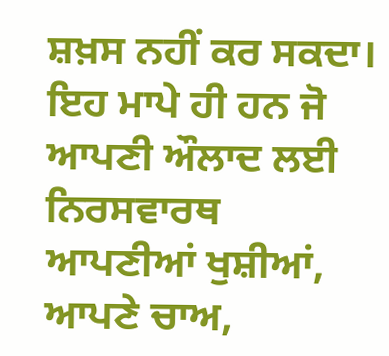ਸ਼ਖ਼ਸ ਨਹੀਂ ਕਰ ਸਕਦਾ। ਇਹ ਮਾਪੇ ਹੀ ਹਨ ਜੋ ਆਪਣੀ ਔਲਾਦ ਲਈ ਨਿਰਸਵਾਰਥ ਆਪਣੀਆਂ ਖੁਸ਼ੀਆਂ, ਆਪਣੇ ਚਾਅ,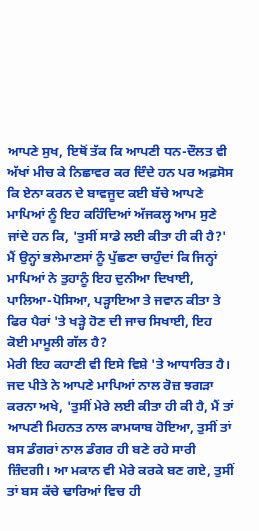ਆਪਣੇ ਸੁਖ, ਇਥੋਂ ਤੱਕ ਕਿ ਆਪਣੀ ਧਨ-ਦੌਲਤ ਵੀ ਅੱਖਾਂ ਮੀਚ ਕੇ ਨਿਛਾਵਰ ਕਰ ਦਿੰਦੇ ਹਨ ਪਰ ਅਫ਼ਸੋਸ ਕਿ ਏਨਾ ਕਰਨ ਦੇ ਬਾਵਜੂਦ ਕਈ ਬੱਚੇ ਆਪਣੇ ਮਾਪਿਆਂ ਨੂੰ ਇਹ ਕਹਿੰਦਿਆਂ ਅੱਜਕਲ੍ਹ ਆਮ ਸੁਣੇ ਜਾਂਦੇ ਹਨ ਕਿ, 'ਤੁਸੀਂ ਸਾਡੇ ਲਈ ਕੀਤਾ ਹੀ ਕੀ ਹੈ?'
ਮੈਂ ਉਨ੍ਹਾਂ ਭਲੇਮਾਣਸਾਂ ਨੂੰ ਪੁੱਛਣਾ ਚਾਹੁੰਦਾਂ ਕਿ ਜਿਨ੍ਹਾਂ ਮਾਪਿਆਂ ਨੇ ਤੁਹਾਨੂੰ ਇਹ ਦੁਨੀਆ ਦਿਖਾਈ, ਪਾਲਿਆ-ਪੋਸਿਆ, ਪੜ੍ਹਾਇਆ ਤੇ ਜਵਾਨ ਕੀਤਾ ਤੇ ਫਿਰ ਪੈਰਾਂ 'ਤੇ ਖੜ੍ਹੇ ਹੋਣ ਦੀ ਜਾਚ ਸਿਖਾਈ, ਇਹ ਕੋਈ ਮਾਮੂਲੀ ਗੱਲ ਹੈ?
ਮੇਰੀ ਇਹ ਕਹਾਣੀ ਵੀ ਇਸੇ ਵਿਸ਼ੇ 'ਤੇ ਆਧਾਰਿਤ ਹੈ। ਜਦ ਪੀਤੇ ਨੇ ਆਪਣੇ ਮਾਪਿਆਂ ਨਾਲ ਰੋਜ਼ ਝਗੜਾ ਕਰਨਾ ਅਖੇ, 'ਤੁਸੀਂ ਮੇਰੇ ਲਈ ਕੀਤਾ ਹੀ ਕੀ ਹੈ, ਮੈਂ ਤਾਂ ਆਪਣੀ ਮਿਹਨਤ ਨਾਲ ਕਾਮਯਾਬ ਹੋਇਆ, ਤੁਸੀਂ ਤਾਂ ਬਸ ਡੰਗਰਾਂ ਨਾਲ ਡੰਗਰ ਹੀ ਬਣੇ ਰਹੇ ਸਾਰੀ ਜ਼ਿੰਦਗੀ। ਆ ਮਕਾਨ ਵੀ ਮੇਰੇ ਕਰਕੇ ਬਣ ਗਏ, ਤੁਸੀਂ ਤਾਂ ਬਸ ਕੱਚੇ ਢਾਰਿਆਂ ਵਿਚ ਹੀ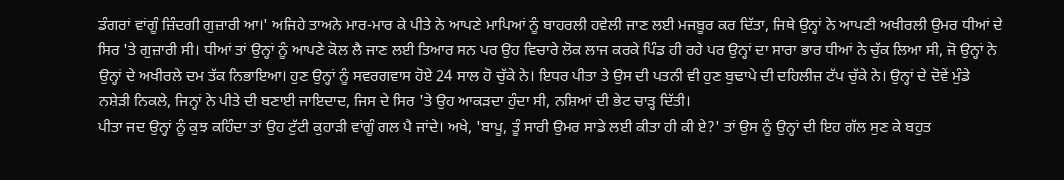ਡੰਗਰਾਂ ਵਾਂਗੂੰ ਜ਼ਿੰਦਗੀ ਗੁਜ਼ਾਰੀ ਆ।' ਅਜਿਹੇ ਤਾਅਨੇ ਮਾਰ-ਮਾਰ ਕੇ ਪੀਤੇ ਨੇ ਆਪਣੇ ਮਾਪਿਆਂ ਨੂੰ ਬਾਹਰਲੀ ਹਵੇਲੀ ਜਾਣ ਲਈ ਮਜਬੂਰ ਕਰ ਦਿੱਤਾ, ਜਿਥੇ ਉਨ੍ਹਾਂ ਨੇ ਆਪਣੀ ਅਖੀਰਲੀ ਉਮਰ ਧੀਆਂ ਦੇ ਸਿਰ 'ਤੇ ਗੁਜ਼ਾਰੀ ਸੀ। ਧੀਆਂ ਤਾਂ ਉਨ੍ਹਾਂ ਨੂੰ ਆਪਣੇ ਕੋਲ ਲੈ ਜਾਣ ਲਈ ਤਿਆਰ ਸਨ ਪਰ ਉਹ ਵਿਚਾਰੇ ਲੋਕ ਲਾਜ ਕਰਕੇ ਪਿੰਡ ਹੀ ਰਹੇ ਪਰ ਉਨ੍ਹਾਂ ਦਾ ਸਾਰਾ ਭਾਰ ਧੀਆਂ ਨੇ ਚੁੱਕ ਲਿਆ ਸੀ, ਜੋ ਉਨ੍ਹਾਂ ਨੇ ਉਨ੍ਹਾਂ ਦੇ ਅਖੀਰਲੇ ਦਮ ਤੱਕ ਨਿਭਾਇਆ। ਹੁਣ ਉਨ੍ਹਾਂ ਨੂੰ ਸਵਰਗਵਾਸ ਹੋਏ 24 ਸਾਲ ਹੋ ਚੁੱਕੇ ਨੇ। ਇਧਰ ਪੀਤਾ ਤੇ ਉਸ ਦੀ ਪਤਨੀ ਵੀ ਹੁਣ ਬੁਢਾਪੇ ਦੀ ਦਹਿਲੀਜ਼ ਟੱਪ ਚੁੱਕੇ ਨੇ। ਉਨ੍ਹਾਂ ਦੇ ਦੋਵੇਂ ਮੁੰਡੇ ਨਸ਼ੇੜੀ ਨਿਕਲੇ, ਜਿਨ੍ਹਾਂ ਨੇ ਪੀਤੇ ਦੀ ਬਣਾਈ ਜਾਇਦਾਦ, ਜਿਸ ਦੇ ਸਿਰ 'ਤੇ ਉਹ ਆਕੜਦਾ ਹੁੰਦਾ ਸੀ, ਨਸ਼ਿਆਂ ਦੀ ਭੇਟ ਚਾੜ੍ਹ ਦਿੱਤੀ।
ਪੀਤਾ ਜਦ ਉਨ੍ਹਾਂ ਨੂੰ ਕੁਝ ਕਹਿੰਦਾ ਤਾਂ ਉਹ ਟੁੱਟੀ ਕੁਹਾੜੀ ਵਾਂਗੂੰ ਗਲ ਪੈ ਜਾਂਦੇ। ਅਖੇ, 'ਬਾਪੂ, ਤੂੰ ਸਾਰੀ ਉਮਰ ਸਾਡੇ ਲਈ ਕੀਤਾ ਹੀ ਕੀ ਏ?' ਤਾਂ ਉਸ ਨੂੰ ਉਨ੍ਹਾਂ ਦੀ ਇਹ ਗੱਲ ਸੁਣ ਕੇ ਬਹੁਤ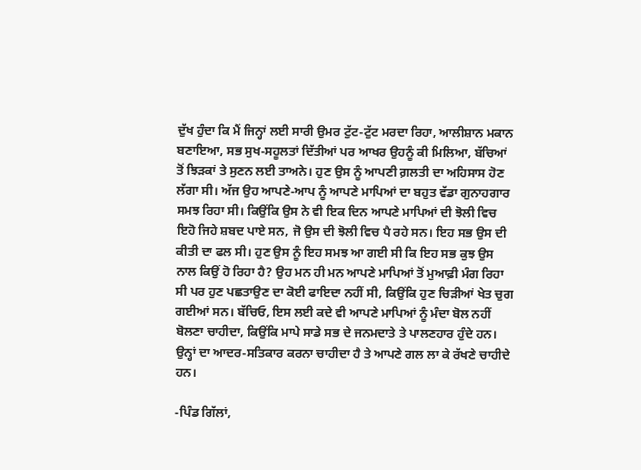ਦੁੱਖ ਹੁੰਦਾ ਕਿ ਮੈਂ ਜਿਨ੍ਹਾਂ ਲਈ ਸਾਰੀ ਉਮਰ ਟੁੱਟ-ਟੁੱਟ ਮਰਦਾ ਰਿਹਾ, ਆਲੀਸ਼ਾਨ ਮਕਾਨ ਬਣਾਇਆ, ਸਭ ਸੁਖ-ਸਹੂਲਤਾਂ ਦਿੱਤੀਆਂ ਪਰ ਆਖਰ ਉਹਨੂੰ ਕੀ ਮਿਲਿਆ, ਬੱਚਿਆਂ ਤੋਂ ਝਿੜਕਾਂ ਤੇ ਸੁਣਨ ਲਈ ਤਾਅਨੇ। ਹੁਣ ਉਸ ਨੂੰ ਆਪਣੀ ਗ਼ਲਤੀ ਦਾ ਅਹਿਸਾਸ ਹੋਣ ਲੱਗਾ ਸੀ। ਅੱਜ ਉਹ ਆਪਣੇ-ਆਪ ਨੂੰ ਆਪਣੇ ਮਾਪਿਆਂ ਦਾ ਬਹੁਤ ਵੱਡਾ ਗੁਨਾਹਗਾਰ ਸਮਝ ਰਿਹਾ ਸੀ। ਕਿਉਂਕਿ ਉਸ ਨੇ ਵੀ ਇਕ ਦਿਨ ਆਪਣੇ ਮਾਪਿਆਂ ਦੀ ਝੋਲੀ ਵਿਚ ਇਹੋ ਜਿਹੇ ਸ਼ਬਦ ਪਾਏ ਸਨ, ਜੋ ਉਸ ਦੀ ਝੋਲੀ ਵਿਚ ਪੈ ਰਹੇ ਸਨ। ਇਹ ਸਭ ਉਸ ਦੀ ਕੀਤੀ ਦਾ ਫਲ ਸੀ। ਹੁਣ ਉਸ ਨੂੰ ਇਹ ਸਮਝ ਆ ਗਈ ਸੀ ਕਿ ਇਹ ਸਭ ਕੁਝ ਉਸ ਨਾਲ ਕਿਉਂ ਹੋ ਰਿਹਾ ਹੈ? ਉਹ ਮਨ ਹੀ ਮਨ ਆਪਣੇ ਮਾਪਿਆਂ ਤੋਂ ਮੁਆਫ਼ੀ ਮੰਗ ਰਿਹਾ ਸੀ ਪਰ ਹੁਣ ਪਛਤਾਉਣ ਦਾ ਕੋਈ ਫਾਇਦਾ ਨਹੀਂ ਸੀ, ਕਿਉਂਕਿ ਹੁਣ ਚਿੜੀਆਂ ਖੇਤ ਚੁਗ ਗਈਆਂ ਸਨ। ਬੱਚਿਓ, ਇਸ ਲਈ ਕਦੇ ਵੀ ਆਪਣੇ ਮਾਪਿਆਂ ਨੂੰ ਮੰਦਾ ਬੋਲ ਨਹੀਂ ਬੋਲਣਾ ਚਾਹੀਦਾ, ਕਿਉਂਕਿ ਮਾਪੇ ਸਾਡੇ ਸਭ ਦੇ ਜਨਮਦਾਤੇ ਤੇ ਪਾਲਣਹਾਰ ਹੁੰਦੇ ਹਨ। ਉਨ੍ਹਾਂ ਦਾ ਆਦਰ-ਸਤਿਕਾਰ ਕਰਨਾ ਚਾਹੀਦਾ ਹੈ ਤੇ ਆਪਣੇ ਗਲ ਲਾ ਕੇ ਰੱਖਣੇ ਚਾਹੀਦੇ ਹਨ।

-ਪਿੰਡ ਗਿੱਲਾਂ,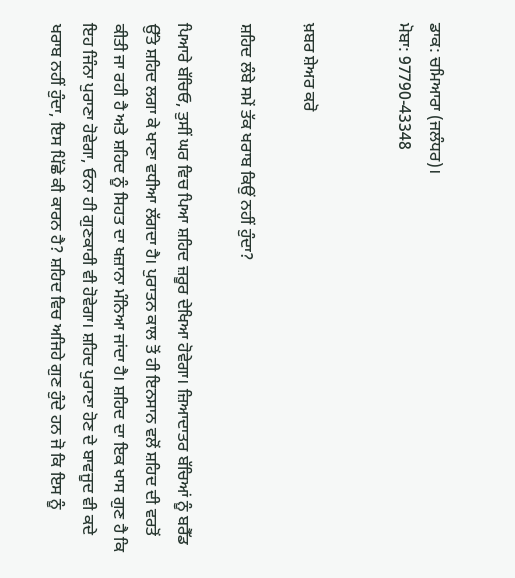ਡਾਕ: ਚਮਿਆਰਾ (ਜਲੰਧਰ)।
ਮੋਬਾ: 97790-43348


ਖ਼ਬਰ ਸ਼ੇਅਰ ਕਰੋ

ਸ਼ਹਿਦ ਲੰਬੇ ਸਮੇਂ ਤੱਕ ਖਰਾਬ ਕਿਉਂ ਨਹੀਂ ਹੁੰਦਾ?

ਪਿਆਰੇ ਬੱਚਿਓ, ਤੁਸੀਂ ਘਰ ਵਿਚ ਪਿਆ ਸ਼ਹਿਦ ਜ਼ਰੂਰ ਦੇਖਿਆ ਹੋਵੇਗਾ। ਜ਼ਿਆਦਾਤਰ ਬੱਚਿਆਂ ਨੂੰ ਬਰੈੱਡ ਉੱਤੇ ਸ਼ਹਿਦ ਲਗਾ ਕੇ ਖਾਣਾ ਵਧੀਆ ਲੱਗਦਾ ਹੈ। ਪੁਰਾਤਨ ਕਾਲ ਤੋਂ ਹੀ ਇਨਸਾਨ ਵਲੋਂ ਸ਼ਹਿਦ ਦੀ ਵਰਤੋਂ ਕੀਤੀ ਜਾ ਰਹੀ ਹੈ ਅਤੇ ਸ਼ਹਿਦ ਨੂੰ ਸਿਹਤ ਦਾ ਖਜ਼ਾਨਾ ਮੰਨਿਆ ਜਾਂਦਾ ਹੈ। ਸ਼ਹਿਦ ਦਾ ਇਕ ਖਾਸ ਗੁਣ ਹੈ ਕਿ ਇਹ ਜਿੰਨਾ ਪੁਰਾਣਾ ਹੋਵੇਗਾ, ਓਨਾ ਹੀ ਗੁਣਕਾਰੀ ਵੀ ਹੋਵੇਗਾ। ਸ਼ਹਿਦ ਪੁਰਾਣਾ ਹੋਣ ਦੇ ਬਾਵਜੂਦ ਵੀ ਕਦੇ ਖਰਾਬ ਨਹੀਂ ਹੁੰਦਾ, ਇਸ ਪਿੱਛੇ ਕੀ ਕਾਰਨ ਹੈ? ਸ਼ਹਿਦ ਵਿਚ ਅਜਿਹੇ ਗੁਣ ਹੁੰਦੇ ਹਨ ਜੋ ਕਿ ਇਸ ਨੂੰ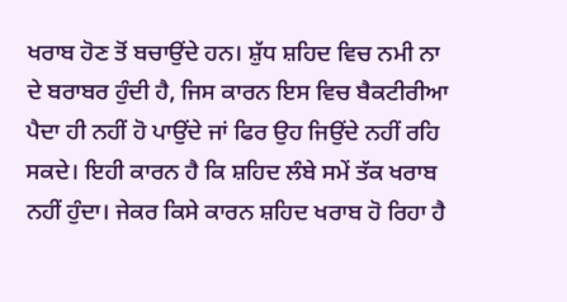ਖਰਾਬ ਹੋਣ ਤੋਂ ਬਚਾਉਂਦੇ ਹਨ। ਸ਼ੁੱਧ ਸ਼ਹਿਦ ਵਿਚ ਨਮੀ ਨਾ ਦੇ ਬਰਾਬਰ ਹੁੰਦੀ ਹੈ, ਜਿਸ ਕਾਰਨ ਇਸ ਵਿਚ ਬੈਕਟੀਰੀਆ ਪੈਦਾ ਹੀ ਨਹੀਂ ਹੋ ਪਾਉਂਦੇ ਜਾਂ ਫਿਰ ਉਹ ਜਿਉਂਦੇ ਨਹੀਂ ਰਹਿ ਸਕਦੇ। ਇਹੀ ਕਾਰਨ ਹੈ ਕਿ ਸ਼ਹਿਦ ਲੰਬੇ ਸਮੇਂ ਤੱਕ ਖਰਾਬ ਨਹੀਂ ਹੁੰਦਾ। ਜੇਕਰ ਕਿਸੇ ਕਾਰਨ ਸ਼ਹਿਦ ਖਰਾਬ ਹੋ ਰਿਹਾ ਹੈ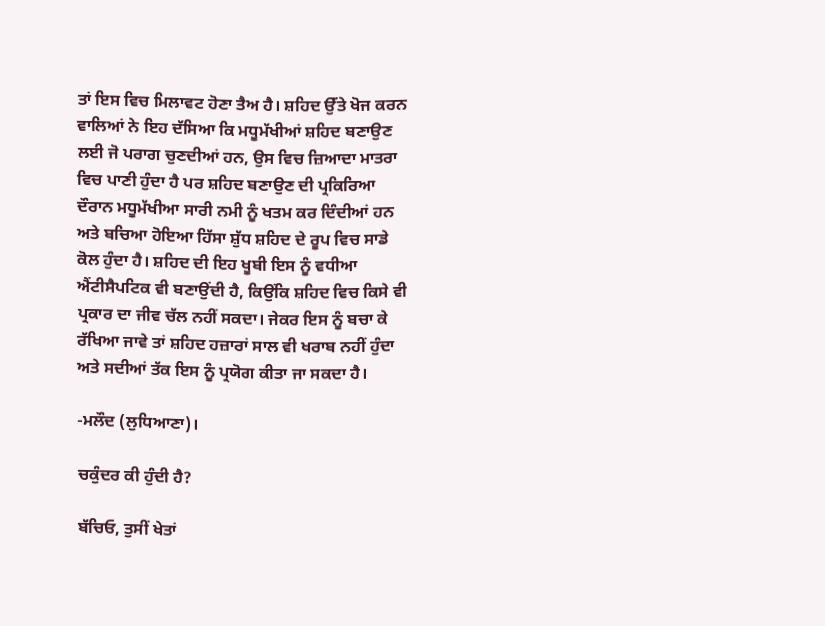ਤਾਂ ਇਸ ਵਿਚ ਮਿਲਾਵਟ ਹੋਣਾ ਤੈਅ ਹੈ। ਸ਼ਹਿਦ ਉੱਤੇ ਖੋਜ ਕਰਨ ਵਾਲਿਆਂ ਨੇ ਇਹ ਦੱਸਿਆ ਕਿ ਮਧੂਮੱਖੀਆਂ ਸ਼ਹਿਦ ਬਣਾਉਣ ਲਈ ਜੋ ਪਰਾਗ ਚੁਣਦੀਆਂ ਹਨ, ਉਸ ਵਿਚ ਜ਼ਿਆਦਾ ਮਾਤਰਾ ਵਿਚ ਪਾਣੀ ਹੁੰਦਾ ਹੈ ਪਰ ਸ਼ਹਿਦ ਬਣਾਉਣ ਦੀ ਪ੍ਰਕਿਰਿਆ ਦੌਰਾਨ ਮਧੂਮੱਖੀਆ ਸਾਰੀ ਨਮੀ ਨੂੰ ਖਤਮ ਕਰ ਦਿੰਦੀਆਂ ਹਨ ਅਤੇ ਬਚਿਆ ਹੋਇਆ ਹਿੱਸਾ ਸ਼ੁੱਧ ਸ਼ਹਿਦ ਦੇ ਰੂਪ ਵਿਚ ਸਾਡੇ ਕੋਲ ਹੁੰਦਾ ਹੈ। ਸ਼ਹਿਦ ਦੀ ਇਹ ਖੂਬੀ ਇਸ ਨੂੰ ਵਧੀਆ ਐਂਟੀਸੈਪਟਿਕ ਵੀ ਬਣਾਉਂਦੀ ਹੈ, ਕਿਉਂਕਿ ਸ਼ਹਿਦ ਵਿਚ ਕਿਸੇ ਵੀ ਪ੍ਰਕਾਰ ਦਾ ਜੀਵ ਚੱਲ ਨਹੀਂ ਸਕਦਾ। ਜੇਕਰ ਇਸ ਨੂੰ ਬਚਾ ਕੇ ਰੱਖਿਆ ਜਾਵੇ ਤਾਂ ਸ਼ਹਿਦ ਹਜ਼ਾਰਾਂ ਸਾਲ ਵੀ ਖਰਾਬ ਨਹੀਂ ਹੁੰਦਾ ਅਤੇ ਸਦੀਆਂ ਤੱਕ ਇਸ ਨੂੰ ਪ੍ਰਯੋਗ ਕੀਤਾ ਜਾ ਸਕਦਾ ਹੈ।

-ਮਲੌਦ (ਲੁਧਿਆਣਾ)।

ਚਕੁੰਦਰ ਕੀ ਹੁੰਦੀ ਹੈ?

ਬੱਚਿਓ, ਤੁਸੀਂ ਖੇਤਾਂ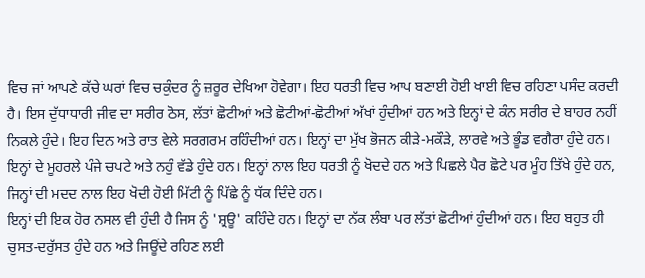ਵਿਚ ਜਾਂ ਆਪਣੇ ਕੱਚੇ ਘਰਾਂ ਵਿਚ ਚਕੁੰਦਰ ਨੂੰ ਜ਼ਰੂਰ ਦੇਖਿਆ ਹੋਵੇਗਾ। ਇਹ ਧਰਤੀ ਵਿਚ ਆਪ ਬਣਾਈ ਹੋਈ ਖਾਈ ਵਿਚ ਰਹਿਣਾ ਪਸੰਦ ਕਰਦੀ ਹੈ। ਇਸ ਦੁੱਧਾਧਾਰੀ ਜੀਵ ਦਾ ਸਰੀਰ ਠੋਸ, ਲੱਤਾਂ ਛੋਟੀਆਂ ਅਤੇ ਛੋਟੀਆਂ-ਛੋਟੀਆਂ ਅੱਖਾਂ ਹੁੰਦੀਆਂ ਹਨ ਅਤੇ ਇਨ੍ਹਾਂ ਦੇ ਕੰਨ ਸਰੀਰ ਦੇ ਬਾਹਰ ਨਹੀਂ ਨਿਕਲੇ ਹੁੰਦੇ। ਇਹ ਦਿਨ ਅਤੇ ਰਾਤ ਵੇਲੇ ਸਰਗਰਮ ਰਹਿੰਦੀਆਂ ਹਨ। ਇਨ੍ਹਾਂ ਦਾ ਮੁੱਖ ਭੋਜਨ ਕੀੜੇ-ਮਕੌੜੇ, ਲਾਰਵੇ ਅਤੇ ਭੂੰਡ ਵਗੈਰਾ ਹੁੰਦੇ ਹਨ। ਇਨ੍ਹਾਂ ਦੇ ਮੂਹਰਲੇ ਪੰਜੇ ਚਪਟੇ ਅਤੇ ਨਹੁੰ ਵੱਡੇ ਹੁੰਦੇ ਹਨ। ਇਨ੍ਹਾਂ ਨਾਲ ਇਹ ਧਰਤੀ ਨੂੰ ਖੋਦਦੇ ਹਨ ਅਤੇ ਪਿਛਲੇ ਪੈਰ ਛੋਟੇ ਪਰ ਮੂੰਹ ਤਿੱਖੇ ਹੁੰਦੇ ਹਨ, ਜਿਨ੍ਹਾਂ ਦੀ ਮਦਦ ਨਾਲ ਇਹ ਖੋਦੀ ਹੋਈ ਮਿੱਟੀ ਨੂੰ ਪਿੱਛੇ ਨੂੰ ਧੱਕ ਦਿੰਦੇ ਹਨ।
ਇਨ੍ਹਾਂ ਦੀ ਇਕ ਹੋਰ ਨਸਲ ਵੀ ਹੁੰਦੀ ਹੈ ਜਿਸ ਨੂੰ 'ਸ਼੍ਰਊ' ਕਹਿੰਦੇ ਹਨ। ਇਨ੍ਹਾਂ ਦਾ ਨੱਕ ਲੰਬਾ ਪਰ ਲੱਤਾਂ ਛੋਟੀਆਂ ਹੁੰਦੀਆਂ ਹਨ। ਇਹ ਬਹੁਤ ਹੀ ਚੁਸਤ-ਦਰੁੱਸਤ ਹੁੰਦੇ ਹਨ ਅਤੇ ਜਿਊਂਦੇ ਰਹਿਣ ਲਈ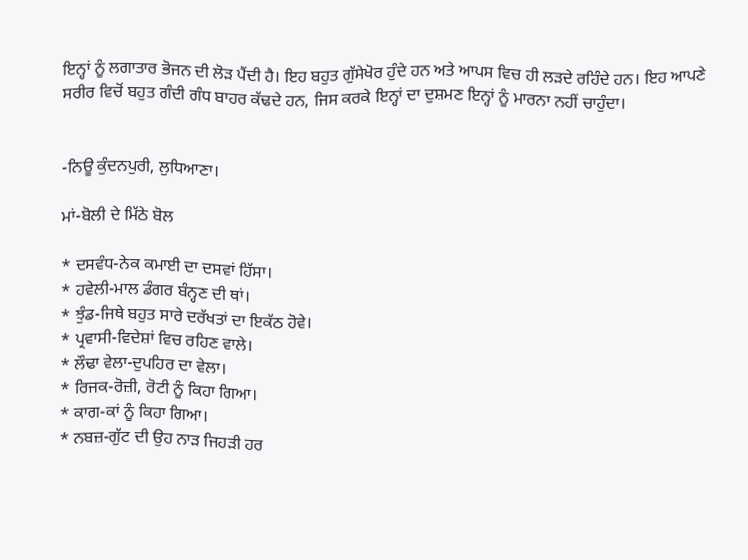ਇਨ੍ਹਾਂ ਨੂੰ ਲਗਾਤਾਰ ਭੋਜਨ ਦੀ ਲੋੜ ਪੈਂਦੀ ਹੈ। ਇਹ ਬਹੁਤ ਗੁੱਸੇਖੋਰ ਹੁੰਦੇ ਹਨ ਅਤੇ ਆਪਸ ਵਿਚ ਹੀ ਲੜਦੇ ਰਹਿੰਦੇ ਹਨ। ਇਹ ਆਪਣੇ ਸਰੀਰ ਵਿਚੋਂ ਬਹੁਤ ਗੰਦੀ ਗੰਧ ਬਾਹਰ ਕੱਢਦੇ ਹਨ, ਜਿਸ ਕਰਕੇ ਇਨ੍ਹਾਂ ਦਾ ਦੁਸ਼ਮਣ ਇਨ੍ਹਾਂ ਨੂੰ ਮਾਰਨਾ ਨਹੀਂ ਚਾਹੁੰਦਾ।


-ਨਿਊ ਕੁੰਦਨਪੁਰੀ, ਲੁਧਿਆਣਾ।

ਮਾਂ-ਬੋਲੀ ਦੇ ਮਿੱਠੇ ਬੋਲ

* ਦਸਵੰਧ-ਨੇਕ ਕਮਾਈ ਦਾ ਦਸਵਾਂ ਹਿੱਸਾ।
* ਹਵੇਲੀ-ਮਾਲ ਡੰਗਰ ਬੰਨ੍ਹਣ ਦੀ ਥਾਂ।
* ਝੁੰਡ-ਜਿਥੇ ਬਹੁਤ ਸਾਰੇ ਦਰੱਖਤਾਂ ਦਾ ਇਕੱਠ ਹੋਵੇ।
* ਪ੍ਰਵਾਸੀ-ਵਿਦੇਸ਼ਾਂ ਵਿਚ ਰਹਿਣ ਵਾਲੇ।
* ਲੌਢਾ ਵੇਲਾ-ਦੁਪਹਿਰ ਦਾ ਵੇਲਾ।
* ਰਿਜਕ-ਰੋਜ਼ੀ, ਰੋਟੀ ਨੂੰ ਕਿਹਾ ਗਿਆ।
* ਕਾਗ-ਕਾਂ ਨੂੰ ਕਿਹਾ ਗਿਆ।
* ਨਬਜ਼-ਗੁੱਟ ਦੀ ਉਹ ਨਾੜ ਜਿਹੜੀ ਹਰ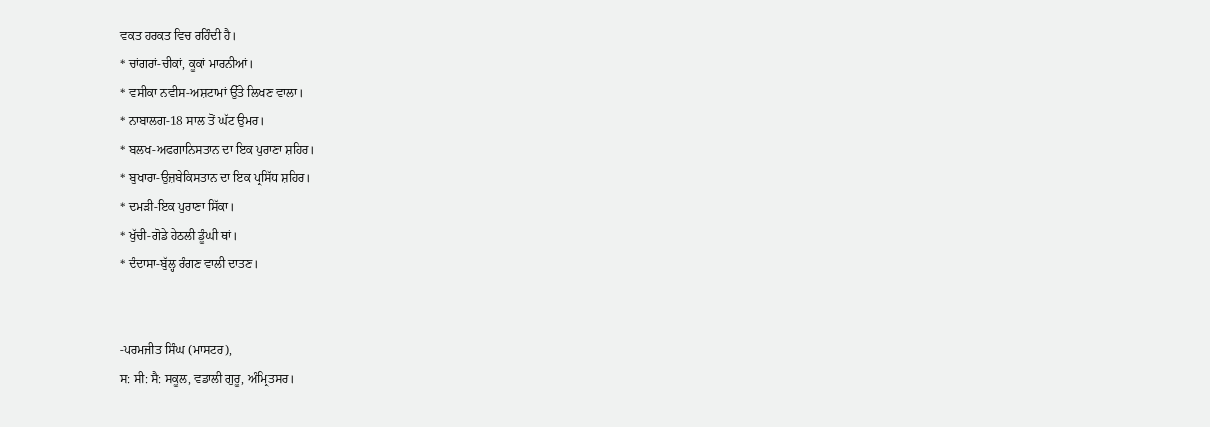ਵਕਤ ਹਰਕਤ ਵਿਚ ਰਹਿੰਦੀ ਹੈ।
* ਚਾਂਗਰਾਂ-ਚੀਕਾਂ, ਕੂਕਾਂ ਮਾਰਨੀਆਂ।
* ਵਸੀਕਾ ਨਵੀਸ-ਅਸ਼ਟਾਮਾਂ ਉੱਤੇ ਲਿਖਣ ਵਾਲਾ।
* ਨਾਬਾਲਗ-18 ਸਾਲ ਤੋਂ ਘੱਟ ਉਮਰ।
* ਬਲਖ-ਅਫਗਾਨਿਸਤਾਨ ਦਾ ਇਕ ਪੁਰਾਣਾ ਸ਼ਹਿਰ।
* ਬੁਖਾਰਾ-ਉਜ਼ਬੇਕਿਸਤਾਨ ਦਾ ਇਕ ਪ੍ਰਸਿੱਧ ਸ਼ਹਿਰ।
* ਦਮੜੀ-ਇਕ ਪੁਰਾਣਾ ਸਿੱਕਾ।
* ਖੁੱਚੀ-ਗੋਡੇ ਹੇਠਲੀ ਡੂੰਘੀ ਥਾਂ।
* ਦੰਦਾਸਾ-ਬੁੱਲ੍ਹ ਰੰਗਣ ਵਾਲੀ ਦਾਤਣ।


-ਪਰਮਜੀਤ ਸਿੰਘ (ਮਾਸਟਰ),
ਸ: ਸੀ: ਸੈ: ਸਕੂਲ, ਵਡਾਲੀ ਗੁਰੂ, ਅੰਮ੍ਰਿਤਸਰ।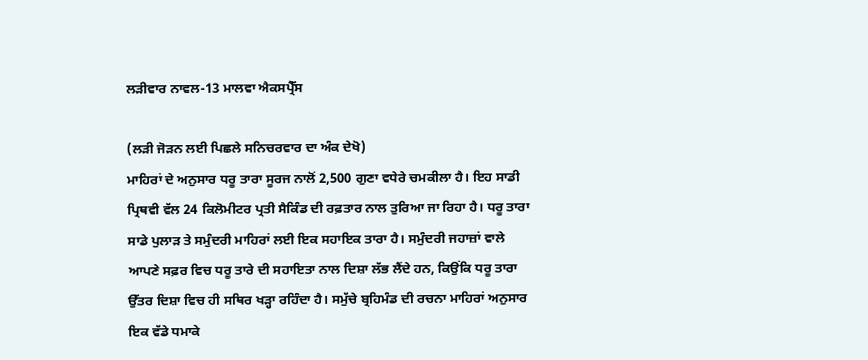ਲੜੀਵਾਰ ਨਾਵਲ-13 ਮਾਲਵਾ ਐਕਸਪ੍ਰੈੱਸ

(ਲੜੀ ਜੋੜਨ ਲਈ ਪਿਛਲੇ ਸਨਿਚਰਵਾਰ ਦਾ ਅੰਕ ਦੇਖੋ)
ਮਾਹਿਰਾਂ ਦੇ ਅਨੁਸਾਰ ਧਰੂ ਤਾਰਾ ਸੂਰਜ ਨਾਲੋਂ 2,500 ਗੁਣਾ ਵਧੇਰੇ ਚਮਕੀਲਾ ਹੈ। ਇਹ ਸਾਡੀ ਪ੍ਰਿਥਵੀ ਵੱਲ 24 ਕਿਲੋਮੀਟਰ ਪ੍ਰਤੀ ਸੈਕਿੰਡ ਦੀ ਰਫ਼ਤਾਰ ਨਾਲ ਤੁਰਿਆ ਜਾ ਰਿਹਾ ਹੈ। ਧਰੂ ਤਾਰਾ ਸਾਡੇ ਪੁਲਾੜ ਤੇ ਸਮੁੰਦਰੀ ਮਾਹਿਰਾਂ ਲਈ ਇਕ ਸਹਾਇਕ ਤਾਰਾ ਹੈ। ਸਮੁੰਦਰੀ ਜਹਾਜ਼ਾਂ ਵਾਲੇ ਆਪਣੇ ਸਫ਼ਰ ਵਿਚ ਧਰੂ ਤਾਰੇ ਦੀ ਸਹਾਇਤਾ ਨਾਲ ਦਿਸ਼ਾ ਲੱਭ ਲੈਂਦੇ ਹਨ, ਕਿਉਂਕਿ ਧਰੂ ਤਾਰਾ ਉੱਤਰ ਦਿਸ਼ਾ ਵਿਚ ਹੀ ਸਥਿਰ ਖੜ੍ਹਾ ਰਹਿੰਦਾ ਹੈ। ਸਮੁੱਚੇ ਬ੍ਰਹਿਮੰਡ ਦੀ ਰਚਨਾ ਮਾਹਿਰਾਂ ਅਨੁਸਾਰ ਇਕ ਵੱਡੇ ਧਮਾਕੇ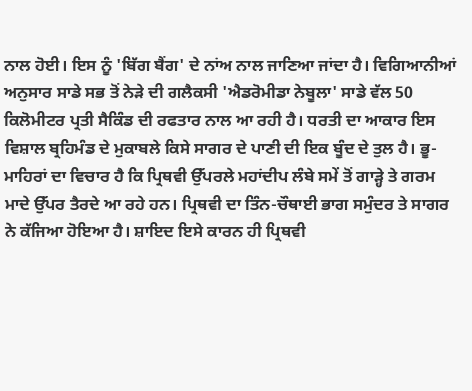ਨਾਲ ਹੋਈ। ਇਸ ਨੂੰ 'ਬਿੱਗ ਬੈਂਗ' ਦੇ ਨਾਂਅ ਨਾਲ ਜਾਣਿਆ ਜਾਂਦਾ ਹੈ। ਵਿਗਿਆਨੀਆਂ ਅਨੁਸਾਰ ਸਾਡੇ ਸਭ ਤੋਂ ਨੇੜੇ ਦੀ ਗਲੈਕਸੀ 'ਐਡਰੋਮੀਡਾ ਨੇਬੂਲਾ' ਸਾਡੇ ਵੱਲ 50 ਕਿਲੋਮੀਟਰ ਪ੍ਰਤੀ ਸੈਕਿੰਡ ਦੀ ਰਫਤਾਰ ਨਾਲ ਆ ਰਹੀ ਹੈ। ਧਰਤੀ ਦਾ ਆਕਾਰ ਇਸ ਵਿਸ਼ਾਲ ਬ੍ਰਹਿਮੰਡ ਦੇ ਮੁਕਾਬਲੇ ਕਿਸੇ ਸਾਗਰ ਦੇ ਪਾਣੀ ਦੀ ਇਕ ਬੂੰਦ ਦੇ ਤੁਲ ਹੈ। ਭੂ-ਮਾਹਿਰਾਂ ਦਾ ਵਿਚਾਰ ਹੈ ਕਿ ਪ੍ਰਿਥਵੀ ਉੱਪਰਲੇ ਮਹਾਂਦੀਪ ਲੰਬੇ ਸਮੇਂ ਤੋਂ ਗਾੜ੍ਹੇ ਤੇ ਗਰਮ ਮਾਦੇ ਉੱਪਰ ਤੈਰਦੇ ਆ ਰਹੇ ਹਨ। ਪ੍ਰਿਥਵੀ ਦਾ ਤਿੰਨ-ਚੌਥਾਈ ਭਾਗ ਸਮੁੰਦਰ ਤੇ ਸਾਗਰ ਨੇ ਕੱਜਿਆ ਹੋਇਆ ਹੈ। ਸ਼ਾਇਦ ਇਸੇ ਕਾਰਨ ਹੀ ਪ੍ਰਿਥਵੀ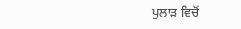ਪੁਲਾੜ ਵਿਚੋਂ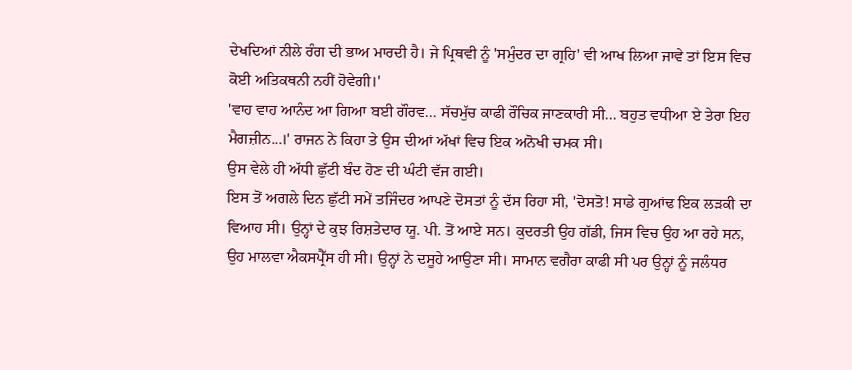ਦੇਖਦਿਆਂ ਨੀਲੇ ਰੰਗ ਦੀ ਭਾਅ ਮਾਰਦੀ ਹੈ। ਜੇ ਪ੍ਰਿਥਵੀ ਨੂੰ 'ਸਮੁੰਦਰ ਦਾ ਗ੍ਰਹਿ' ਵੀ ਆਖ ਲਿਆ ਜਾਵੇ ਤਾਂ ਇਸ ਵਿਚ ਕੋਈ ਅਤਿਕਥਨੀ ਨਹੀਂ ਹੋਵੇਗੀ।'
'ਵਾਹ ਵਾਹ ਆਨੰਦ ਆ ਗਿਆ ਬਈ ਗੌਰਵ... ਸੱਚਮੁੱਚ ਕਾਫੀ ਰੌਚਿਕ ਜਾਣਕਾਰੀ ਸੀ... ਬਹੁਤ ਵਧੀਆ ਏ ਤੇਰਾ ਇਹ ਮੈਗਜ਼ੀਨ...।' ਰਾਜਨ ਨੇ ਕਿਹਾ ਤੇ ਉਸ ਦੀਆਂ ਅੱਖਾਂ ਵਿਚ ਇਕ ਅਨੋਖੀ ਚਮਕ ਸੀ।
ਉਸ ਵੇਲੇ ਹੀ ਅੱਧੀ ਛੁੱਟੀ ਬੰਦ ਹੋਣ ਦੀ ਘੰਟੀ ਵੱਜ ਗਈ।
ਇਸ ਤੋਂ ਅਗਲੇ ਦਿਨ ਛੁੱਟੀ ਸਮੇਂ ਤਜਿੰਦਰ ਆਪਣੇ ਦੋਸਤਾਂ ਨੂੰ ਦੱਸ ਰਿਹਾ ਸੀ, 'ਦੋਸਤੋ! ਸਾਡੇ ਗੁਆਂਢ ਇਕ ਲੜਕੀ ਦਾ ਵਿਆਹ ਸੀ। ਉਨ੍ਹਾਂ ਦੇ ਕੁਝ ਰਿਸ਼ਤੇਦਾਰ ਯੂ. ਪੀ. ਤੋਂ ਆਏ ਸਨ। ਕੁਦਰਤੀ ਉਹ ਗੱਡੀ, ਜਿਸ ਵਿਚ ਉਹ ਆ ਰਹੇ ਸਨ, ਉਹ ਮਾਲਵਾ ਐਕਸਪ੍ਰੈੱਸ ਹੀ ਸੀ। ਉਨ੍ਹਾਂ ਨੇ ਦਸੂਹੇ ਆਉਣਾ ਸੀ। ਸਾਮਾਨ ਵਗੈਰਾ ਕਾਫੀ ਸੀ ਪਰ ਉਨ੍ਹਾਂ ਨੂੰ ਜਲੰਧਰ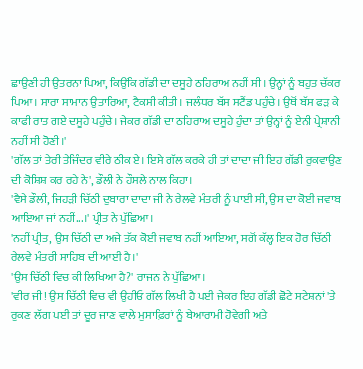ਛਾਉਣੀ ਹੀ ਉਤਰਨਾ ਪਿਆ, ਕਿਉਂਕਿ ਗੱਡੀ ਦਾ ਦਸੂਹੇ ਠਹਿਰਾਅ ਨਹੀਂ ਸੀ। ਉਨ੍ਹਾਂ ਨੂੰ ਬਹੁਤ ਚੱਕਰ ਪਿਆ। ਸਾਰਾ ਸਾਮਾਨ ਉਤਾਰਿਆ, ਟੈਕਸੀ ਕੀਤੀ। ਜਲੰਧਰ ਬੱਸ ਸਟੈਂਡ ਪਹੁੰਚੇ। ਉਥੋਂ ਬੱਸ ਫੜ ਕੇ ਕਾਫੀ ਰਾਤ ਗਏ ਦਸੂਹੇ ਪਹੁੰਚੇ। ਜੇਕਰ ਗੱਡੀ ਦਾ ਠਹਿਰਾਅ ਦਸੂਹੇ ਹੁੰਦਾ ਤਾਂ ਉਨ੍ਹਾਂ ਨੂੰ ਏਨੀ ਪ੍ਰੇਸ਼ਾਨੀ ਨਹੀਂ ਸੀ ਹੋਣੀ।'
'ਗੱਲ ਤਾਂ ਤੇਰੀ ਤੇਜਿੰਦਰ ਵੀਰੇ ਠੀਕ ਏ। ਇਸੇ ਗੱਲ ਕਰਕੇ ਹੀ ਤਾਂ ਦਾਦਾ ਜੀ ਇਹ ਗੱਡੀ ਰੁਕਵਾਉਣ ਦੀ ਕੋਸ਼ਿਸ਼ ਕਰ ਰਹੇ ਨੇ', ਡੌਲੀ ਨੇ ਹੌਸਲੇ ਨਾਲ ਕਿਹਾ।
'ਵੈਸੇ ਡੌਲੀ, ਜਿਹੜੀ ਚਿੱਠੀ ਦੁਬਾਰਾ ਦਾਦਾ ਜੀ ਨੇ ਰੇਲਵੇ ਮੰਤਰੀ ਨੂੰ ਪਾਈ ਸੀ, ਉਸ ਦਾ ਕੋਈ ਜਵਾਬ ਆਇਆ ਜਾਂ ਨਹੀਂ...।' ਪ੍ਰੀਤ ਨੇ ਪੁੱਛਿਆ।
'ਨਹੀਂ ਪ੍ਰੀਤ, ਉਸ ਚਿੱਠੀ ਦਾ ਅਜੇ ਤੱਕ ਕੋਈ ਜਵਾਬ ਨਹੀਂ ਆਇਆ, ਸਗੋਂ ਕੱਲ੍ਹ ਇਕ ਹੋਰ ਚਿੱਠੀ ਰੇਲਵੇ ਮੰਤਰੀ ਸਾਹਿਬ ਦੀ ਆਈ ਹੈ।'
'ਉਸ ਚਿੱਠੀ ਵਿਚ ਕੀ ਲਿਖਿਆ ਹੈ?' ਰਾਜਨ ਨੇ ਪੁੱਛਿਆ।
'ਵੀਰ ਜੀ! ਉਸ ਚਿੱਠੀ ਵਿਚ ਵੀ ਉਹੀਓ ਗੱਲ ਲਿਖੀ ਹੈ ਪਈ ਜੇਕਰ ਇਹ ਗੱਡੀ ਛੋਟੇ ਸਟੇਸ਼ਨਾਂ 'ਤੇ ਰੁਕਣ ਲੱਗ ਪਈ ਤਾਂ ਦੂਰ ਜਾਣ ਵਾਲੇ ਮੁਸਾਫ਼ਿਰਾਂ ਨੂੰ ਬੇਆਰਾਮੀ ਹੋਵੇਗੀ ਅਤੇ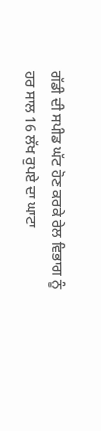ਗੱਡੀ ਦੀ ਸਪੀਡ ਘੱਟ ਹੋਣ ਕਰਕੇ ਰੇਲ ਵਿਭਾਗ ਨੂੰ ਹਰ ਸਾਲ 16 ਲੱਖ ਰੁਪਏ ਦਾ ਘਾਟਾ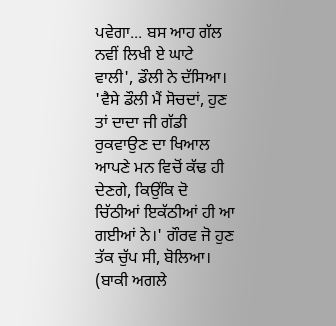ਪਵੇਗਾ... ਬਸ ਆਹ ਗੱਲ ਨਵੀਂ ਲਿਖੀ ਏ ਘਾਟੇ ਵਾਲੀ', ਡੌਲੀ ਨੇ ਦੱਸਿਆ।
'ਵੈਸੇ ਡੌਲੀ ਮੈਂ ਸੋਚਦਾਂ, ਹੁਣ ਤਾਂ ਦਾਦਾ ਜੀ ਗੱਡੀ ਰੁਕਵਾਉਣ ਦਾ ਖਿਆਲ ਆਪਣੇ ਮਨ ਵਿਚੋਂ ਕੱਢ ਹੀ ਦੇਣਗੇ, ਕਿਉਂਕਿ ਦੋ ਚਿੱਠੀਆਂ ਇਕੱਠੀਆਂ ਹੀ ਆ ਗਈਆਂ ਨੇ।' ਗੌਰਵ ਜੋ ਹੁਣ ਤੱਕ ਚੁੱਪ ਸੀ, ਬੋਲਿਆ।
(ਬਾਕੀ ਅਗਲੇ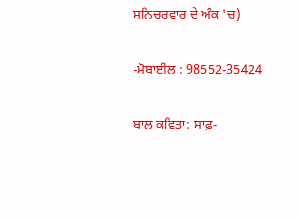ਸਨਿਚਰਵਾਰ ਦੇ ਅੰਕ 'ਚ)

-ਮੋਬਾਈਲ : 98552-35424

ਬਾਲ ਕਵਿਤਾ: ਸਾਫ਼-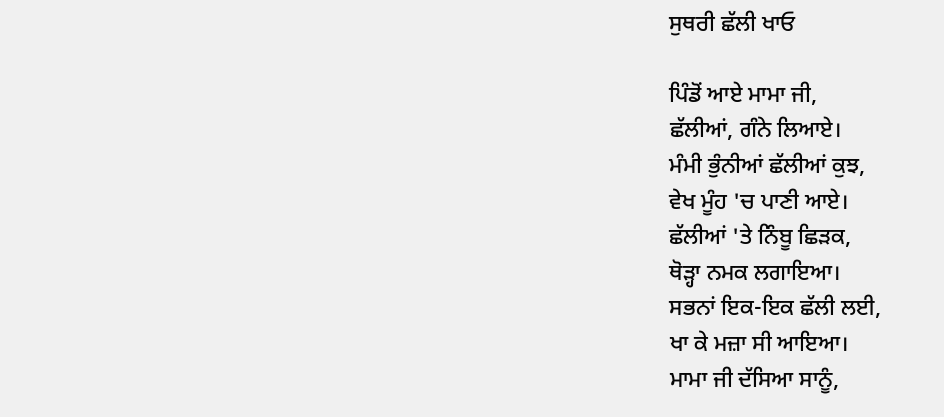ਸੁਥਰੀ ਛੱਲੀ ਖਾਓ

ਪਿੰਡੋਂ ਆਏ ਮਾਮਾ ਜੀ,
ਛੱਲੀਆਂ, ਗੰਨੇ ਲਿਆਏ।
ਮੰਮੀ ਭੁੰਨੀਆਂ ਛੱਲੀਆਂ ਕੁਝ,
ਵੇਖ ਮੂੰਹ 'ਚ ਪਾਣੀ ਆਏ।
ਛੱਲੀਆਂ 'ਤੇ ਨਿੰਬੂ ਛਿੜਕ,
ਥੋੜ੍ਹਾ ਨਮਕ ਲਗਾਇਆ।
ਸਭਨਾਂ ਇਕ-ਇਕ ਛੱਲੀ ਲਈ,
ਖਾ ਕੇ ਮਜ਼ਾ ਸੀ ਆਇਆ।
ਮਾਮਾ ਜੀ ਦੱਸਿਆ ਸਾਨੂੰ,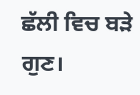ਛੱਲੀ ਵਿਚ ਬੜੇ ਗੁਣ।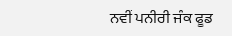ਨਵੀਂ ਪਨੀਰੀ ਜੰਕ ਫੂਡ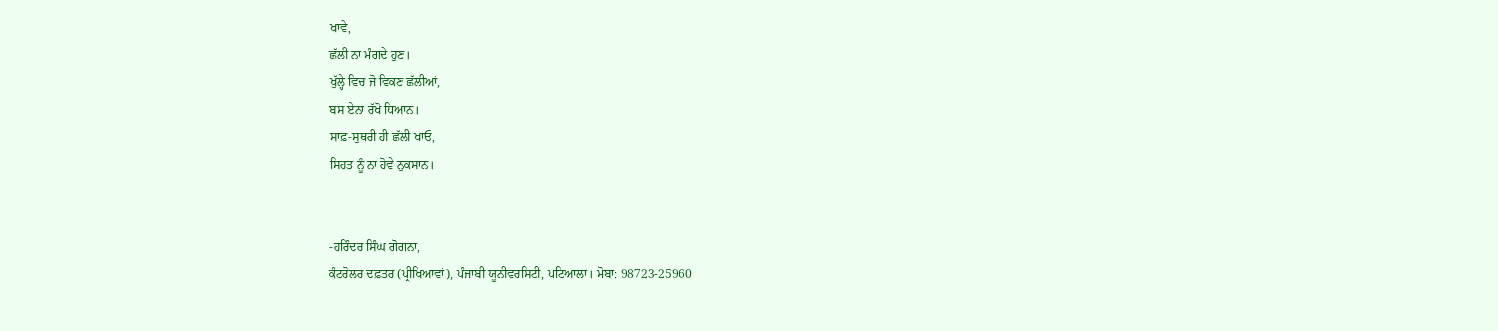ਖਾਵੇ,
ਛੱਲੀ ਨਾ ਮੰਗਦੇ ਹੁਣ।
ਖੁੱਲ੍ਹੇ ਵਿਚ ਜੋ ਵਿਕਣ ਛੱਲੀਆਂ,
ਬਸ ਏਨਾ ਰੱਖੋ ਧਿਆਨ।
ਸਾਫ਼-ਸੁਥਰੀ ਹੀ ਛੱਲੀ ਖਾਓ,
ਸਿਹਤ ਨੂੰ ਨਾ ਹੋਵੇ ਨੁਕਸਾਨ।


-ਹਰਿੰਦਰ ਸਿੰਘ ਗੋਗਨਾ,
ਕੰਟਰੋਲਰ ਦਫ਼ਤਰ (ਪ੍ਰੀਖਿਆਵਾਂ), ਪੰਜਾਬੀ ਯੂਨੀਵਰਸਿਟੀ, ਪਟਿਆਲਾ। ਮੋਬਾ: 98723-25960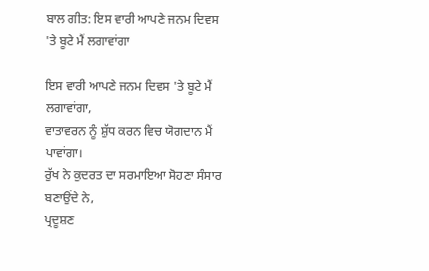ਬਾਲ ਗੀਤ: ਇਸ ਵਾਰੀ ਆਪਣੇ ਜਨਮ ਦਿਵਸ 'ਤੇ ਬੂਟੇ ਮੈਂ ਲਗਾਵਾਂਗਾ

ਇਸ ਵਾਰੀ ਆਪਣੇ ਜਨਮ ਦਿਵਸ 'ਤੇ ਬੂਟੇ ਮੈਂ ਲਗਾਵਾਂਗਾ,
ਵਾਤਾਵਰਨ ਨੂੰ ਸ਼ੁੱਧ ਕਰਨ ਵਿਚ ਯੋਗਦਾਨ ਮੈਂ ਪਾਵਾਂਗਾ।
ਰੁੱਖ ਨੇ ਕੁਦਰਤ ਦਾ ਸਰਮਾਇਆ ਸੋਹਣਾ ਸੰਸਾਰ ਬਣਾਉਂਦੇ ਨੇ,
ਪ੍ਰਦੂਸ਼ਣ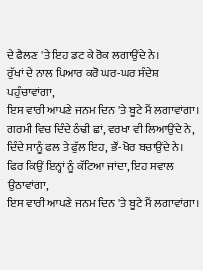ਦੇ ਫੈਲਣ 'ਤੇ ਇਹ ਡਟ ਕੇ ਰੋਕ ਲਗਾਉਂਦੇ ਨੇ।
ਰੁੱਖਾਂ ਦੇ ਨਾਲ ਪਿਆਰ ਕਰੋ ਘਰ-ਘਰ ਸੰਦੇਸ਼ ਪਹੁੰਚਾਵਾਂਗਾ,
ਇਸ ਵਾਰੀ ਆਪਣੇ ਜਨਮ ਦਿਨ 'ਤੇ ਬੂਟੇ ਮੈਂ ਲਗਾਵਾਂਗਾ।
ਗਰਮੀ ਵਿਚ ਦਿੰਦੇ ਠੰਢੀ ਛਾਂ, ਵਰਖਾ ਵੀ ਲਿਆਉਂਦੇ ਨੇ,
ਦਿੰਦੇ ਸਾਨੂੰ ਫਲ ਤੇ ਫੁੱਲ ਇਹ, ਭੌਂ-ਖੋਰ ਬਚਾਉਂਦੇ ਨੇ।
ਫਿਰ ਕਿਉਂ ਇਨ੍ਹਾਂ ਨੂੰ ਕੱਟਿਆ ਜਾਂਦਾ, ਇਹ ਸਵਾਲ ਉਠਾਵਾਂਗਾ,
ਇਸ ਵਾਰੀ ਆਪਣੇ ਜਨਮ ਦਿਨ 'ਤੇ ਬੂਟੇ ਮੈਂ ਲਗਾਵਾਂਗਾ।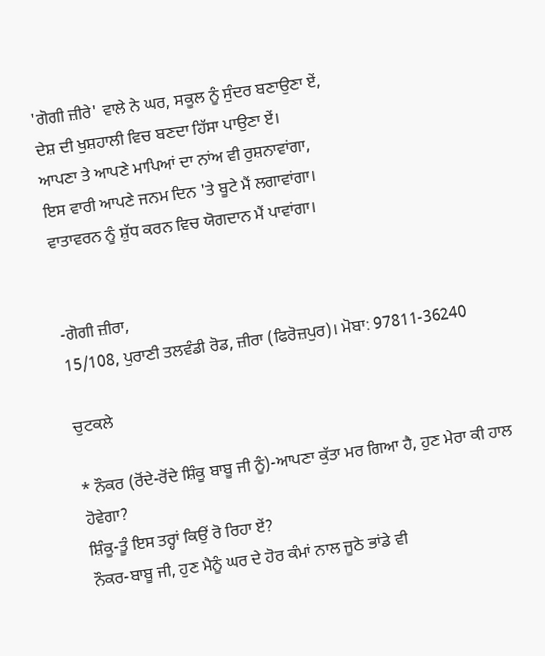'ਗੋਗੀ ਜ਼ੀਰੇ' ਵਾਲੇ ਨੇ ਘਰ, ਸਕੂਲ ਨੂੰ ਸੁੰਦਰ ਬਣਾਉਣਾ ਏਂ,
ਦੇਸ਼ ਦੀ ਖੁਸ਼ਹਾਲੀ ਵਿਚ ਬਣਦਾ ਹਿੱਸਾ ਪਾਉਣਾ ਏਂ।
ਆਪਣਾ ਤੇ ਆਪਣੇ ਮਾਪਿਆਂ ਦਾ ਨਾਂਅ ਵੀ ਰੁਸ਼ਨਾਵਾਂਗਾ,
ਇਸ ਵਾਰੀ ਆਪਣੇ ਜਨਮ ਦਿਨ 'ਤੇ ਬੂਟੇ ਮੈਂ ਲਗਾਵਾਂਗਾ।
ਵਾਤਾਵਰਨ ਨੂੰ ਸ਼ੁੱਧ ਕਰਨ ਵਿਚ ਯੋਗਦਾਨ ਮੈਂ ਪਾਵਾਂਗਾ।


-ਗੋਗੀ ਜ਼ੀਰਾ,
15/108, ਪੁਰਾਣੀ ਤਲਵੰਡੀ ਰੋਡ, ਜ਼ੀਰਾ (ਫਿਰੋਜ਼ਪੁਰ)। ਮੋਬਾ: 97811-36240

ਚੁਟਕਲੇ

* ਨੌਕਰ (ਰੋਂਦੇ-ਰੋਂਦੇ ਸ਼ਿੰਕੂ ਬਾਬੂ ਜੀ ਨੂੰ)-ਆਪਣਾ ਕੁੱਤਾ ਮਰ ਗਿਆ ਹੈ, ਹੁਣ ਮੇਰਾ ਕੀ ਹਾਲ ਹੋਵੇਗਾ?
ਸ਼ਿੰਕੂ-ਤੂੰ ਇਸ ਤਰ੍ਹਾਂ ਕਿਉਂ ਰੋ ਰਿਹਾ ਏਂ?
ਨੌਕਰ-ਬਾਬੂ ਜੀ, ਹੁਣ ਮੈਨੂੰ ਘਰ ਦੇ ਹੋਰ ਕੰਮਾਂ ਨਾਲ ਜੂਠੇ ਭਾਂਡੇ ਵੀ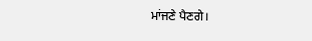ਮਾਂਜਣੇ ਪੈਣਗੇ।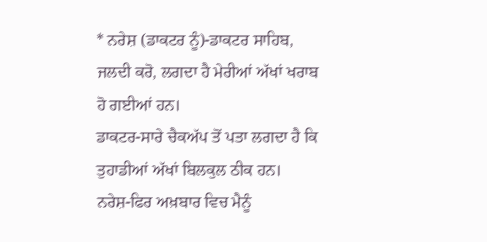* ਨਰੇਸ਼ (ਡਾਕਟਰ ਨੂੰ)-ਡਾਕਟਰ ਸਾਹਿਬ, ਜਲਦੀ ਕਰੋ, ਲਗਦਾ ਹੈ ਮੇਰੀਆਂ ਅੱਖਾਂ ਖਰਾਬ ਹੋ ਗਈਆਂ ਹਨ।
ਡਾਕਟਰ-ਸਾਰੇ ਚੈਕਅੱਪ ਤੋਂ ਪਤਾ ਲਗਦਾ ਹੈ ਕਿ ਤੁਹਾਡੀਆਂ ਅੱਖਾਂ ਬਿਲਕੁਲ ਠੀਕ ਹਨ।
ਨਰੇਸ਼-ਫਿਰ ਅਖ਼ਬਾਰ ਵਿਚ ਮੈਨੂੰ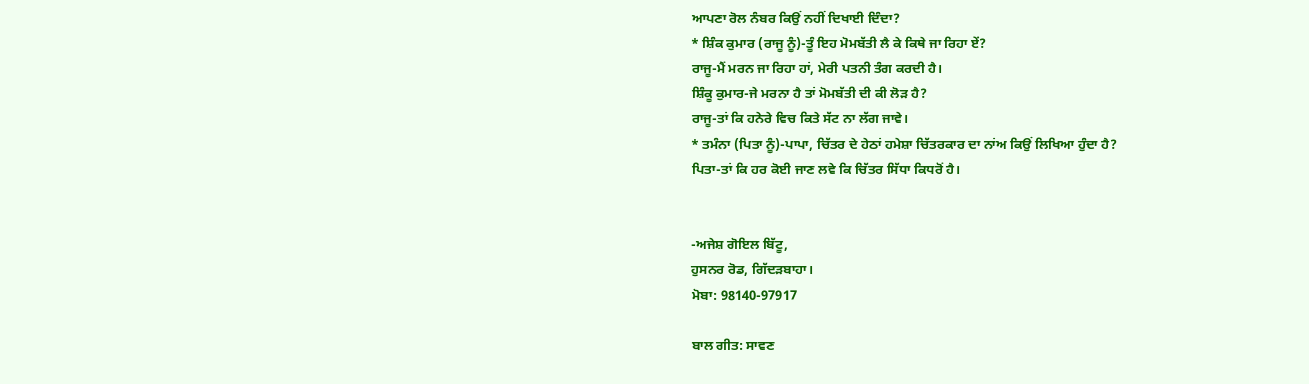ਆਪਣਾ ਰੋਲ ਨੰਬਰ ਕਿਉਂ ਨਹੀਂ ਦਿਖਾਈ ਦਿੰਦਾ?
* ਸ਼ਿੰਕ ਕੁਮਾਰ (ਰਾਜੂ ਨੂੰ)-ਤੂੰ ਇਹ ਮੋਮਬੱਤੀ ਲੈ ਕੇ ਕਿਥੇ ਜਾ ਰਿਹਾ ਏਂ?
ਰਾਜੂ-ਮੈਂ ਮਰਨ ਜਾ ਰਿਹਾ ਹਾਂ, ਮੇਰੀ ਪਤਨੀ ਤੰਗ ਕਰਦੀ ਹੈ।
ਸ਼ਿੰਕੂ ਕੁਮਾਰ-ਜੇ ਮਰਨਾ ਹੈ ਤਾਂ ਮੋਮਬੱਤੀ ਦੀ ਕੀ ਲੋੜ ਹੈ?
ਰਾਜੂ-ਤਾਂ ਕਿ ਹਨੇਰੇ ਵਿਚ ਕਿਤੇ ਸੱਟ ਨਾ ਲੱਗ ਜਾਵੇ।
* ਤਮੰਨਾ (ਪਿਤਾ ਨੂੰ)-ਪਾਪਾ, ਚਿੱਤਰ ਦੇ ਹੇਠਾਂ ਹਮੇਸ਼ਾ ਚਿੱਤਰਕਾਰ ਦਾ ਨਾਂਅ ਕਿਉਂ ਲਿਖਿਆ ਹੁੰਦਾ ਹੈ?
ਪਿਤਾ-ਤਾਂ ਕਿ ਹਰ ਕੋਈ ਜਾਣ ਲਵੇ ਕਿ ਚਿੱਤਰ ਸਿੱਧਾ ਕਿਧਰੋਂ ਹੈ।


-ਅਜੇਸ਼ ਗੋਇਲ ਬਿੱਟੂ,
ਹੁਸਨਰ ਰੋਡ, ਗਿੱਦੜਬਾਹਾ।
ਮੋਬਾ: 98140-97917

ਬਾਲ ਗੀਤ: ਸਾਵਣ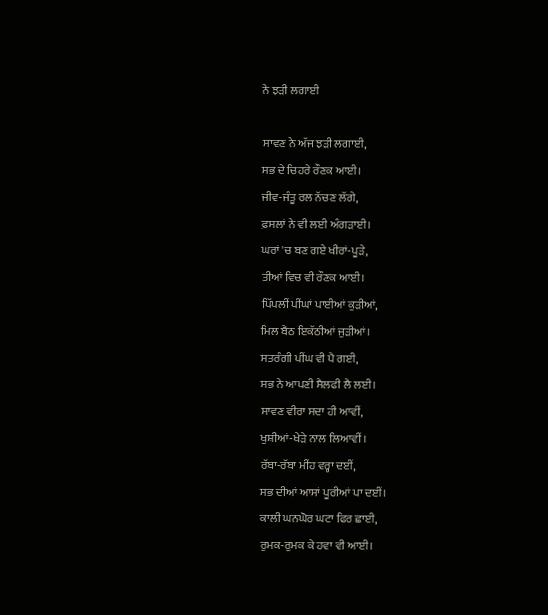ਨੇ ਝੜੀ ਲਗਾਈ

ਸਾਵਣ ਨੇ ਅੱਜ ਝੜੀ ਲਗਾਈ,
ਸਭ ਦੇ ਚਿਹਰੇ ਰੌਣਕ ਆਈ।
ਜੀਵ-ਜੰਤੂ ਰਲ ਨੱਚਣ ਲੱਗੇ,
ਫ਼ਸਲਾਂ ਨੇ ਵੀ ਲਈ ਅੰਗੜਾਈ।
ਘਰਾਂ 'ਚ ਬਣ ਗਏ ਖੀਰਾਂ-ਪੂੜੇ,
ਤੀਆਂ ਵਿਚ ਵੀ ਰੌਣਕ ਆਈ।
ਪਿੱਪਲੀਂ ਪੀਂਘਾਂ ਪਾਈਆਂ ਕੁੜੀਆਂ,
ਮਿਲ ਬੈਠ ਇਕੱਠੀਆਂ ਜੁੜੀਆਂ।
ਸਤਰੰਗੀ ਪੀਂਘ ਵੀ ਪੈ ਗਈ,
ਸਭ ਨੇ ਆਪਣੀ ਸੈਲਫੀ ਲੈ ਲਈ।
ਸਾਵਣ ਵੀਰਾ ਸਦਾ ਹੀ ਆਵੀਂ,
ਖੁਸ਼ੀਆਂ-ਖੇੜੇ ਨਾਲ ਲਿਆਵੀਂ।
ਰੱਬਾ-ਰੱਬਾ ਮੀਂਹ ਵਰ੍ਹਾ ਦਈਂ,
ਸਭ ਦੀਆਂ ਆਸਾਂ ਪੂਰੀਆਂ ਪਾ ਦਈਂ।
ਕਾਲੀ ਘਨਘੋਰ ਘਟਾ ਫਿਰ ਛਾਈ,
ਰੁਮਕ-ਰੁਮਕ ਕੇ ਹਵਾ ਵੀ ਆਈ।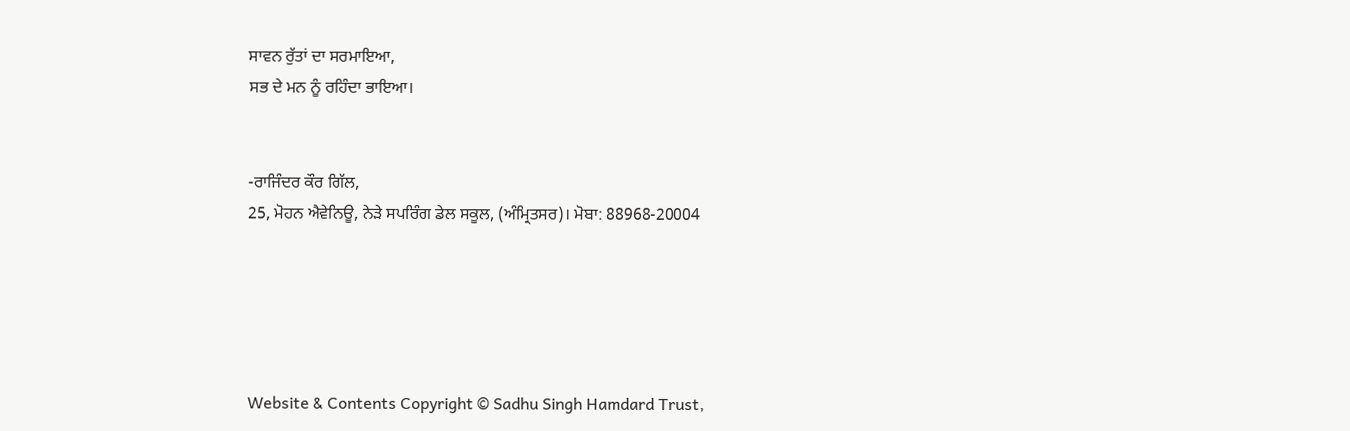ਸਾਵਨ ਰੁੱਤਾਂ ਦਾ ਸਰਮਾਇਆ,
ਸਭ ਦੇ ਮਨ ਨੂੰ ਰਹਿੰਦਾ ਭਾਇਆ।


-ਰਾਜਿੰਦਰ ਕੌਰ ਗਿੱਲ,
25, ਮੋਹਨ ਐਵੇਨਿਊ, ਨੇੜੇ ਸਪਰਿੰਗ ਡੇਲ ਸਕੂਲ, (ਅੰਮ੍ਰਿਤਸਰ)। ਮੋਬਾ: 88968-20004





Website & Contents Copyright © Sadhu Singh Hamdard Trust,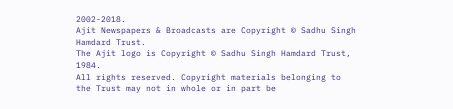2002-2018.
Ajit Newspapers & Broadcasts are Copyright © Sadhu Singh Hamdard Trust.
The Ajit logo is Copyright © Sadhu Singh Hamdard Trust, 1984.
All rights reserved. Copyright materials belonging to the Trust may not in whole or in part be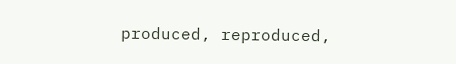produced, reproduced,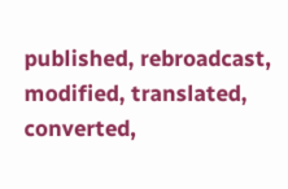published, rebroadcast, modified, translated, converted,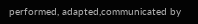performed, adapted,communicated by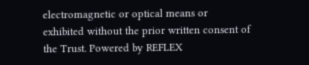electromagnetic or optical means or exhibited without the prior written consent of the Trust. Powered by REFLEX